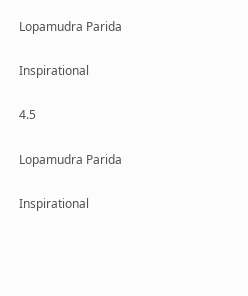Lopamudra Parida

Inspirational

4.5

Lopamudra Parida

Inspirational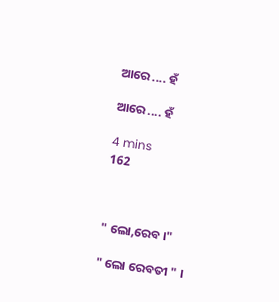ଆରେ .... ହଁ

ଆରେ .... ହଁ

4 mins
162



" ଲୋ,ରେବ ।"

" ଲୋ ରେବତୀ " ।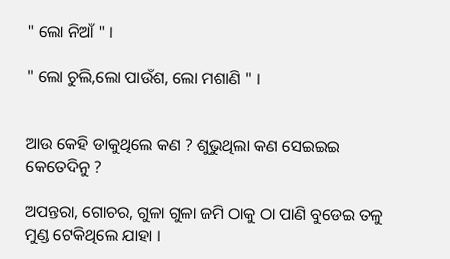" ଲୋ ନିଆଁ " ।

" ଲୋ ଚୁଲି,ଲୋ ପାଉଁଶ, ଲୋ ମଶାଣି " ।


ଆଉ କେହି ଡାକୁଥିଲେ କଣ ? ଶୁଭୁଥିଲା କଣ ସେଇଇଇ କେତେଦିନୁ ?

ଅପନ୍ତରା, ଗୋଚର, ଗୁଳା ଗୁଳା ଜମି ଠାକୁ ଠା ପାଣି ବୁଡେଇ ତଳୁ ମୁଣ୍ଡ ଟେକିଥିଲେ ଯାହା ।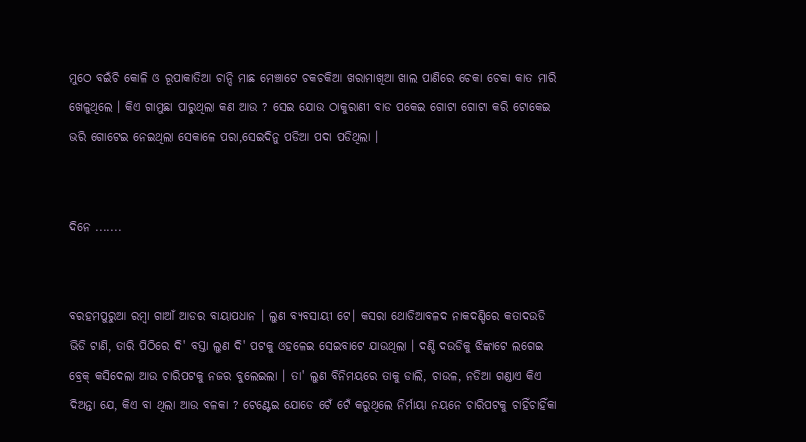ମୁଠେ ବଇଁଚି କୋଳି ଓ ରୂପାକାତିଆ ଚାନ୍ଦି ମାଛ ମେଞ୍ଚାଟେ ଚକଚକିଆ ଖରାମାଖିଆ ଖାଲ ପାଣିରେ ଚେକା ଚେକା କାତ ମାରି ଖେଳୁଥିଲେ । କିଏ ଗାମୁଛା ପାରୁଥିଲା କଣ ଆଉ ? ସେଇ ଯୋଉ ଠାକୁରାଣୀ ବାଡ ପକେଇ ଗୋଟା ଗୋଟା କରି ଟୋକେଇ ଭରି ଗୋଟେଇ ନେଇଥିଲା ସେକାଳେ ପରା,ସେଇଦିନୁ ପଡିଆ ପଦା ପଡିଥିଲା ।


ଦିନେ .......


ବରହମପୁରୁଆ ରମ୍ବା ଗାଆଁ ଆଡର ବାୟାପଧାନ । ଲୁଣ ବ୍ୟବସାୟୀ ଟେ। କସରା ଥୋଡିଆବଳଦ ନାକଦଣ୍ଡିରେ କତାଦଉଡି ଭିଡି ଟାଣି, ତାରି ପିଠିରେ ଦି' ବସ୍ତା ଲୁଣ ଦି' ପଟକୁ ଓହଳେଇ ସେଇବାଟେ ଯାଉଥିଲା । ଦଣ୍ଡି ଦଉଡିକୁ ଝିଙ୍କାଟେ ଲଗେଇ ବ୍ରେକ୍ କସିଦେଲା ଆଉ ଚାରିପଟକୁ ନଜର ବୁଲେଇଲା । ତା' ଲୁଣ ବିନିମୟରେ ତାକୁ ଡାଲି, ଚାଉଳ, ନଡିଆ ଗଣ୍ଡାଏ କିଏ ଦିଅନ୍ତା ଯେ, କିଏ ବା ଥିଲା ଆଉ ବଳକା ? ଟେଣ୍ଟେଇ ଯୋଡେ ଟେଁ ଟେଁ କରୁଥିଲେ ନିର୍ମାୟା ନୟନେ ଚାରିପଟକୁ ଚାହିଁଚାହିଁକା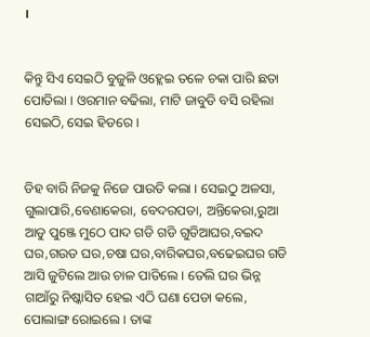।


କିନ୍ତୁ ସିଏ ସେଇଠି ବୁଜୁଳି ଓହ୍ଲେଇ ତଳେ ଚକା ପାରି ଛତା ପୋତିଲା । ଓରମାନ ବଢିଲା, ମାଟି ଜାବୁଡି ବସି ରହିଲା ସେଇଠି, ସେଇ ହିଡରେ ।


ଡିହ ବାରି ନିଜକୁ ନିଜେ ପାଉତି କଲା । ସେଇଠୁ ଅଳସା, ଗୁଲାପାରି,ବେଣାକେରା, ବେଦରପଡା, ଅନ୍ତିକେରା,ରୁଆ ଆଡୁ ପୁଞ୍ଜେ ମୁଠେ ପାଦ ଗଡି ଗଡି ଗୁଡିଆଘର,ବଇଦ ଘର,ଗଉଡ ଘର,ଚଷା ଘର,ବାରିକଘର,ବଢେଇଘର ଗଡି ଆସି ଜୁଟିଲେ ଆଉ ଚାଳ ପାତିଲେ । ତେଲି ଘର ଭିନ୍ନ ଗାଆଁରୁ ନିଷ୍କାସିତ ହେଇ ଏଠି ଘଣା ପେଡା କଲେ, ପୋଲାଙ୍ଗ ରୋଇଲେ । ତାଙ୍କ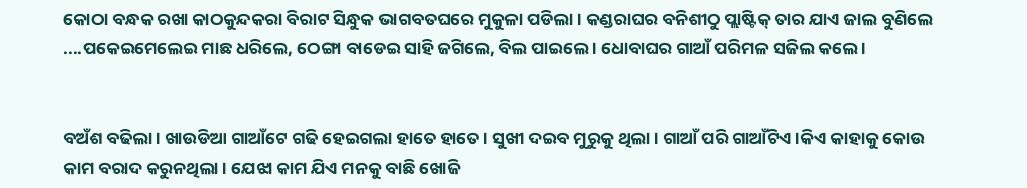କୋଠା ବନ୍ଧକ ରଖା କାଠକୁନ୍ଦକରା ବିରାଟ ସିନ୍ଧୁକ ଭାଗବତଘରେ ମୁକୁଳା ପଡିଲା । କଣ୍ଡରାଘର ବନିଶୀଠୁ ପ୍ଲାଷ୍ଟିକ୍ ତାର ଯାଏ ଜାଲ ବୁଣିଲେ ....ପକେଇମେଲେଇ ମାଛ ଧରିଲେ, ଠେଙ୍ଗା ବାଡେଇ ସାହି ଜଗିଲେ, ବିଲ ପାଇଲେ । ଧୋବାଘର ଗାଆଁ ପରିମଳ ସଜିଲ କଲେ ।


ବଅଁଶ ବଢିଲା । ଖାଉଡିଆ ଗାଆଁଟେ ଗଢି ହେଇଗଲା ହାତେ ହାତେ । ସୁଖୀ ଦଇବ ମୁରୁକୁ ଥିଲା । ଗାଆଁ ପରି ଗାଆଁଟିଏ ।କିଏ କାହାକୁ କୋଉ କାମ ବରାଦ କରୁନଥିଲା । ଯେଝା କାମ ଯିଏ ମନକୁ ବାଛି ଖୋଜି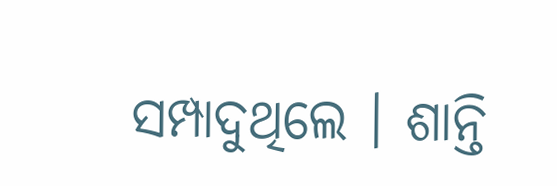ସମ୍ପାଦୁଥିଲେ । ଶାନ୍ତି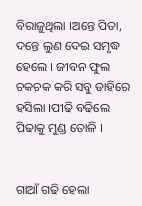ବିରାଜୁଥିଲା ।ଅନ୍ତେ ପିତା, ଦନ୍ତେ ଲୁଣ ଦେଇ ସମୃଦ୍ଧ ହେଲେ । ଜୀବନ ଫୁଲ ଚକଚକ କରି ସବୁ ଡାହିରେ ହସିଲା ।ପୀଢି ବଢିଲେ ପିଢାକୁ ମୁଣ୍ଡ ତୋଳି ।


ଗାଆଁ ଗଢି ହେଲା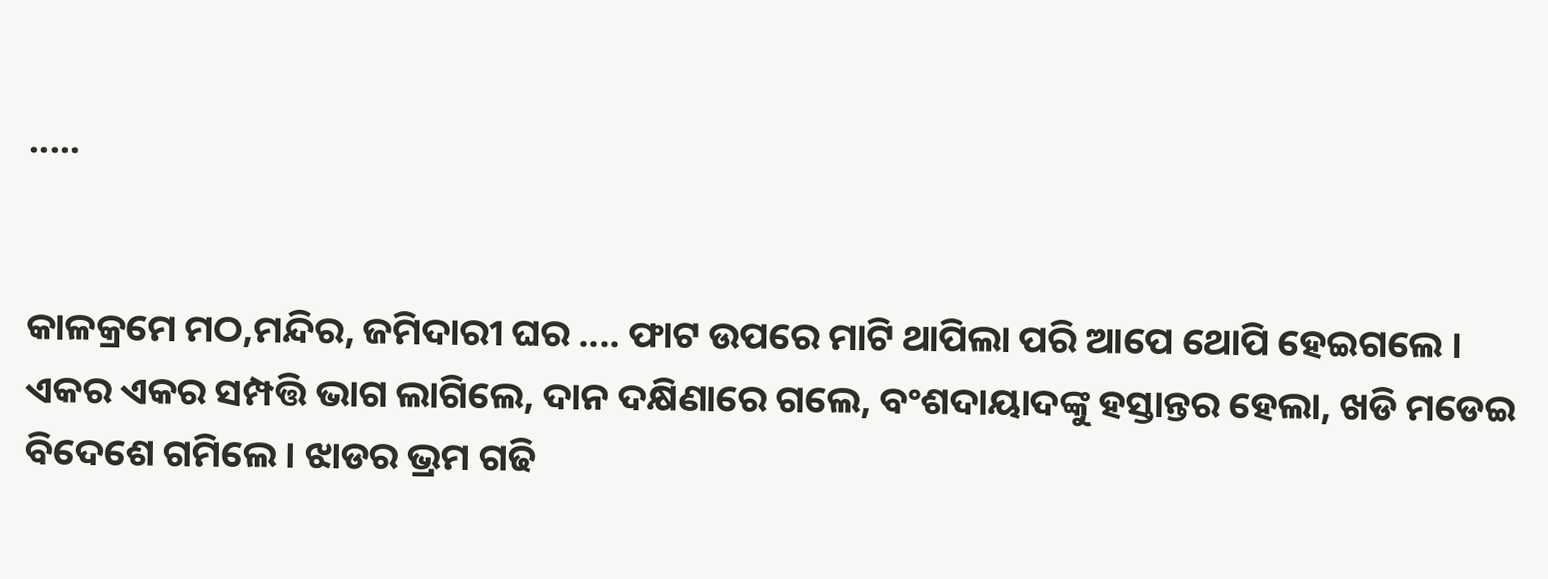.....


କାଳକ୍ରମେ ମଠ,ମନ୍ଦିର, ଜମିଦାରୀ ଘର .... ଫାଟ ଉପରେ ମାଟି ଥାପିଲା ପରି ଆପେ ଥୋପି ହେଇଗଲେ । ଏକର ଏକର ସମ୍ପତ୍ତି ଭାଗ ଲାଗିଲେ, ଦାନ ଦକ୍ଷିଣାରେ ଗଲେ, ବଂଶଦାୟାଦଙ୍କୁ ହସ୍ତାନ୍ତର ହେଲା, ଖଡି ମଡେଇ ବିଦେଶେ ଗମିଲେ । ଝାଡର ଭ୍ରମ ଗଢି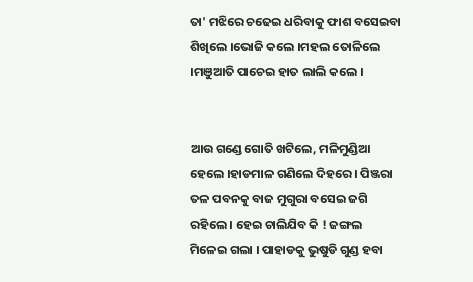ତା' ମଝିରେ ଚଢେଇ ଧରିବାକୁ ଫାଶ ବସେଇବା ଶିଖିଲେ ।ଭୋଜି କଲେ ।ମହଲ ତୋଳିଲେ ।ମଞୁଆତି ପାଚେଇ ହାତ ଲାଲି କଲେ ।


ଆଉ ଗଣ୍ଡେ ଗୋତି ଖଟିଲେ, ମଳିମୁଣ୍ଡିଆ ହେଲେ ।ହାଡମାଳ ଗଣିଲେ ଦିହରେ । ପିଞ୍ଜରା ତଳ ପବନକୁ ବାଜ ମୁଗୁରା ବସେଇ ଜଗି ରହିଲେ । ହେଇ ଚାଲିଯିବ କି ! ଜଙ୍ଗଲ ମିଳେଇ ଗଲା । ପାହାଡକୁ ଭୁଷୁଡି ଗୁଣ୍ଡ ହବା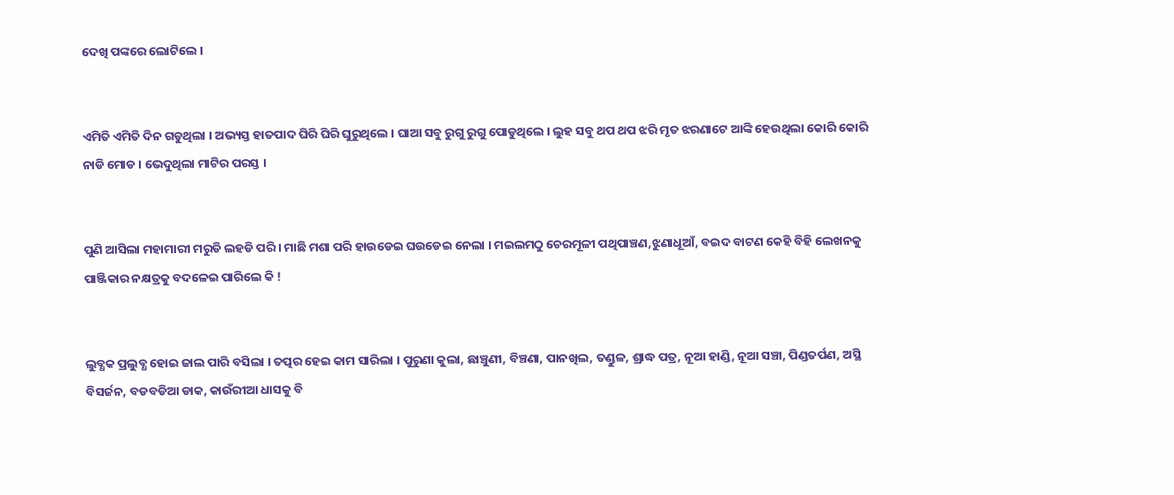ଦେଖି ପଙ୍କରେ ଲୋଟିଲେ ।


ଏମିତି ଏମିତି ଦିନ ଗଡୁଥିଲା । ଅଭ୍ୟସ୍ତ ହାତପାଦ ଘିରି ଘିରି ଘୁରୁଥିଲେ । ଘାଆ ସବୁ ରୁଗୁ ରୁଗୁ ପୋଡୁଥିଲେ । ଲୁହ ସବୁ ଥପ ଥପ ଝରି ମୃତ ଝରଣାଟେ ଆଙ୍କି ହେଉଥିଲା କୋରି କୋରି ନାଡି ମୋଡ । ଭେଦୁଥିଲା ମାଟିର ପରସ୍ତ ।


ପୁଣି ଆସିଲା ମହାମାରୀ ମରୁଡି ଲହଡି ପରି । ମାଛି ମଶା ପରି ହାଉଡେଇ ଘଉଡେଇ ନେଲା । ମଇଲମଠୁ ଚେରମୂଳୀ ପଥିପାଞ୍ଚଣ,ଝୁଣାଧୂଆଁ, ବଇଦ ବାଟଣ କେହି ବିହି ଲେଖନକୁ ପାଞ୍ଜିକାର ନକ୍ଷତ୍ରକୁ ବଦଳେଇ ପାରିଲେ କି !


ଲୁବ୍ଧକ ପ୍ରଲୁବ୍ଧ ହୋଇ ଜାଲ ପାରି ବସିଲା । ତତ୍ପର ହେଇ କାମ ସାରିଲା । ପୁରୁଣା କୁଲା, ଛାଞ୍ଚୁଣୀ, ବିଞ୍ଚଣା, ପାନଖିଲ, ତଣ୍ଡୁଳ, ଶ୍ରାଦ୍ଧ ପତ୍ର, ନୂଆ ହାଣ୍ଡି, ନୂଆ ସଞ୍ଚା, ପିଣ୍ଡତର୍ପଣ, ଅସ୍ଥି ବିସର୍ଜନ, ବଡବଡିଆ ଡାକ, କାଉଁରୀଆ ଧାସକୁ ବି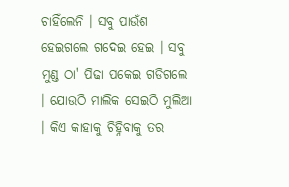ଚାହିଁଲେନି । ସବୁ ପାଉଁଶ ହେଇଗଲେ ଗଦେଇ ହେଇ । ସବୁ ମୁଣ୍ଡ ଠା' ପିଢା ପକେଇ ଗଡିଗଲେ । ଯୋଉଠି ମାଲିକ ସେଇଠି ମୁଲିଆ । କିଏ କାହାକୁ ଚିହ୍ନିବାକୁ ତର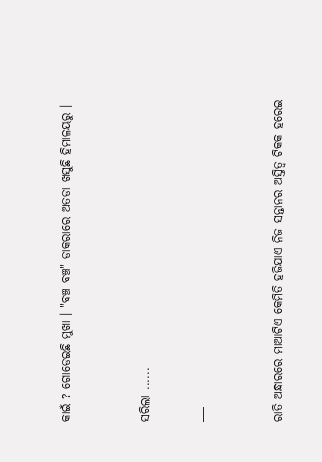କାଇଁ ? ଗୋଡେଇଛି ମୁଖା । "ବଞ୍ଚ ବଞ୍ଚ" ଡାକରାରେ ଅତଡା ଖସୁଛି ହିମାଳୟରୁ ।


ସରିଲା ......

___


ରାତି ଅନ୍ଧାରରେ ମାଆଟିଏ କେମିତି ହଜିଯାଏ ନିଜ ସନ୍ତାନର ଅସ୍ତିତ୍ଵ ଟିକକ ହରେଇ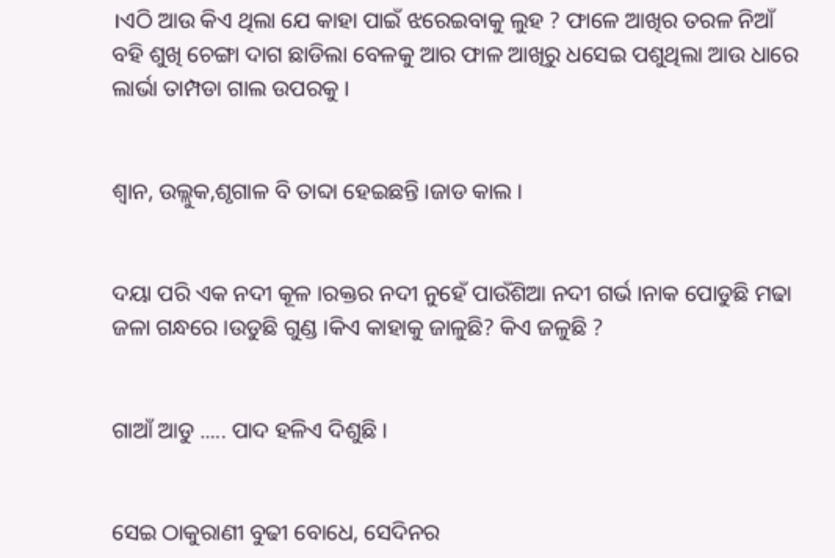।ଏଠି ଆଉ କିଏ ଥିଲା ଯେ କାହା ପାଇଁ ଝରେଇବାକୁ ଲୁହ ? ଫାଳେ ଆଖିର ତରଳ ନିଆଁ ବହି ଶୁଖି ଚେଙ୍ଗା ଦାଗ ଛାଡିଲା ବେଳକୁ ଆର ଫାଳ ଆଖିରୁ ଧସେଇ ପଶୁଥିଲା ଆଉ ଧାରେ ଲାର୍ଭା ତାମ୍ପଡା ଗାଲ ଉପରକୁ ।


ଶ୍ବାନ, ଉଲ୍ଲୁକ,ଶୃଗାଳ ବି ତାବ୍ଦା ହେଇଛନ୍ତି ।ଜାଡ କାଲ ।


ଦୟା ପରି ଏକ ନଦୀ କୂଳ ।ରକ୍ତର ନଦୀ ନୁହେଁ ପାଉଁଶିଆ ନଦୀ ଗର୍ଭ ।ନାକ ପୋଡୁଛି ମଢା ଜଳା ଗନ୍ଧରେ ।ଉଡୁଛି ଗୁଣ୍ଡ ।କିଏ କାହାକୁ ଜାଳୁଛି? କିଏ ଜଳୁଛି ?


ଗାଆଁ ଆଡୁ ..... ପାଦ ହଳିଏ ଦିଶୁଛି ।


ସେଇ ଠାକୁରାଣୀ ବୁଢୀ ବୋଧେ, ସେଦିନର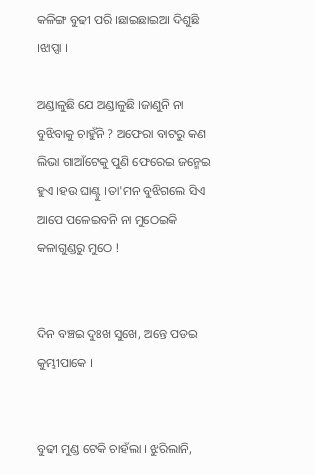କଳିଙ୍ଗ ବୁଢୀ ପରି ।ଛାଇଛାଇଆ ଦିଶୁଛି ।ଝାପ୍ସା ।

ଅଣ୍ଡାଳୁଛି ଯେ ଅଣ୍ଡାଳୁଛି ।ଜାଣୁନି ନା ବୁଝିବାକୁ ଚାହୁଁନି ? ଅଫେରା ବାଟରୁ କଣ ଲିଭା ଗାଆଁଟେକୁ ପୁଣି ଫେରେଇ ଜନ୍ମେଇ ହୁଏ ।ହଉ ଘାଣ୍ଟୁ ।ତା'ମନ ବୁଝିଗଲେ ସିଏ ଆପେ ପଳେଇବନି ନା ମୁଠେଇକି କଳାଗୁଣ୍ଡରୁ ମୁଠେ !


ଦିନ ବଞ୍ଚଇ ଦୁଃଖ ସୁଖେ, ଅନ୍ତେ ପଡଇ କୁମ୍ଭୀପାକେ ।


ବୁଢୀ ମୁଣ୍ଡ ଟେକି ଚାହଁଲା । ଝୁରିଲାନି,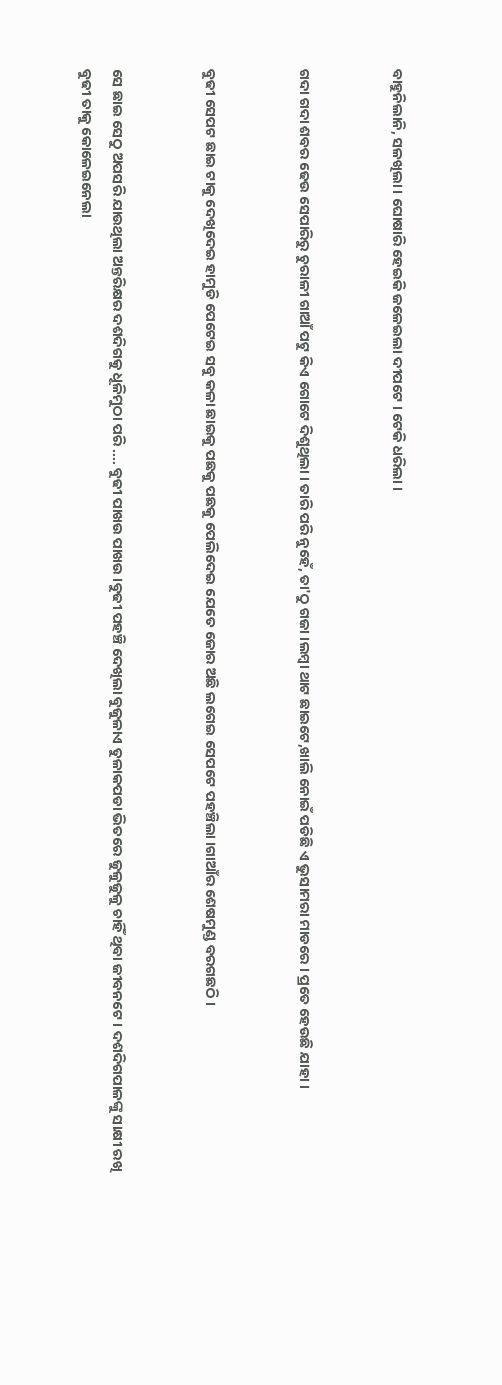ବାହୁନିଲାନି, ସଳଖିଲା । ଘୋଷାରି ହେଇକି ଜଳେଇଲା ଦୀପଟେ । ଟେକି ଧରିଲା ।


ଗଦା ଗଦା ଶବର ଢେଉ ସେପାରିରୁ ଚୁରାଳୀ ଗାଆଁ ପଟୁ କିଏ ଗୋଟେ ଦିଶୁଥିଲା । ତାରି ପରି ନୁହେଁ, ତା'ଠୁ ଗଜା ।ଲମ୍ବା ଥାଟ ଛାଇଟେ,ଖାଲି ନୋଇଁ ପଡିଛି ଏ ଭୁସାମରା ମାଡରେ । ପ୍ରତେ ହେଉଛି ଯାହା ।


ବୁଢୀ ସେପଟ ଛାଇ ଟାକୁ ଦେଖିଦେଇ ହାମୁଡି ପେଟେଇ ସବୁ କଳା ଛାଇକୁ ପଛକୁ ପଛକୁ ପେଲିଦେଇ ଯେତେ ଜୋର ଅଛି ଲଗେଇ ସେପଟେ ପହଞ୍ଚିଲା ।ଗାଆଁର ଶେଷମୁଣ୍ଡ ବରଗଛଠି ।


ସେ ଛାଇ ସେଠୁ ଅପସରି ଯାଉଥିଲା ଅନ୍ତରିକ୍ଷର ଦଶଦିଗକୁ ଧୂଳିମୁଠା ପରି .... ବୁଢୀ ପାଖଉ ପାଖଉ ।ବୁଢୀ ପହଞ୍ଚି ଦେଖିଲା ବୁଜୁଳାଏ ତୁଳାକପଡା ଭିତରେ ଜୁଳୁଜୁଳୁ ଚାହିଁ ଥିବା ଜୀବନଟେ । ଦଶଦିଗପାଳଙ୍କୁ ସାକ୍ଷୀ ରଖି ବୁଢୀ ତାକୁ କୋଳେଇନେଲା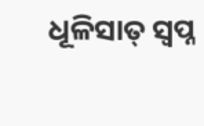ଧୂଳିସାତ୍ ସ୍ୱପ୍ନ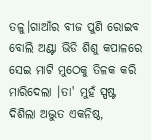ତଳୁ।ଗାଆଁର ବୀଜ ପୁଣି ରୋଇବ ବୋଲି ଅଣ୍ଟା ଭିଡି ଶିଶୁ କପାଳରେ ସେଇ ମାଟି ମୁଠେକୁ ତିଳକ କରି ମାରିଦେଲା ।ତା' ମୁହଁ ସ୍ପଷ୍ଟ ଦିଶିଲା ଅଦ୍ଭୁତ ଏକନିଷ୍ଠ,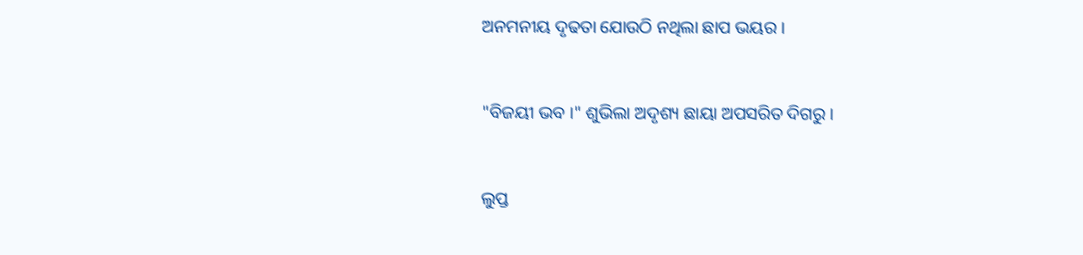ଅନମନୀୟ ଦୃଢତା ଯୋଉଠି ନଥିଲା ଛାପ ଭୟର ।


"ବିଜୟୀ ଭବ ।" ଶୁଭିଲା ଅଦୃଶ୍ୟ ଛାୟା ଅପସରିତ ଦିଗରୁ ।


ଲୁପ୍ତ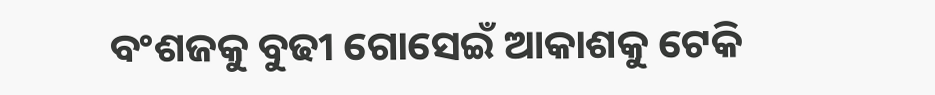ବଂଶଜକୁ ବୁଢୀ ଗୋସେଇଁ ଆକାଶକୁ ଟେକି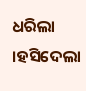ଧରିଲା ।ହସିଦେଲା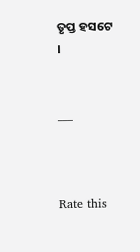ତୃପ୍ତ ହସଟେ ।


___



Rate this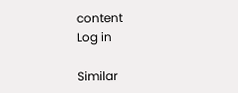content
Log in

Similar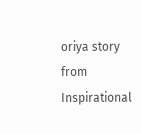oriya story from Inspirational